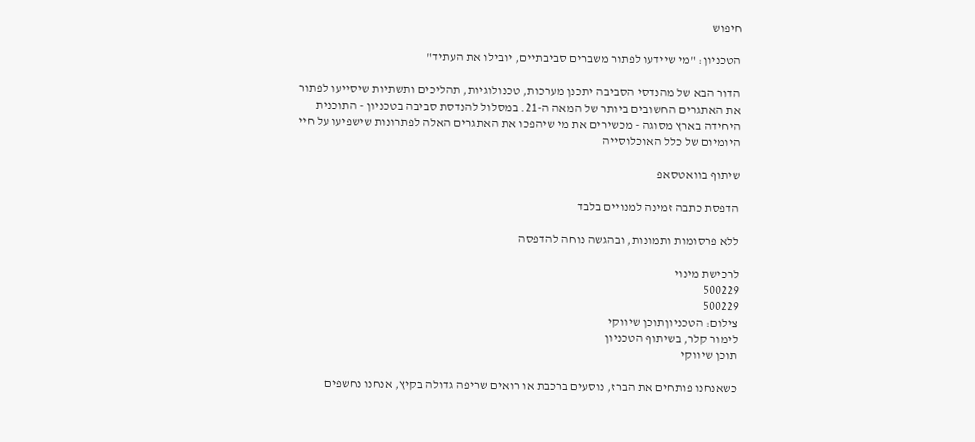חיפוש

הטכניון: "מי שיידעו לפתור משברים סביבתיים, יובילו את העתיד"

הדור הבא של מהנדסי הסביבה יתכנן מערכות, טכנולוגיות, תהליכים ותשתיות שיסייעו לפתור את האתגרים החשובים ביותר של המאה ה-21. במסלול להנדסת סביבה בטכניון - התוכנית היחידה בארץ מסוגה - מכשירים את מי שיהפכו את האתגרים האלה לפתרונות שישפיעו על חיי היומיום של כלל האוכלוסייה

שיתוף בוואטסאפ

הדפסת כתבה זמינה למנויים בלבד

ללא פרסומות ותמונות, ובהגשה נוחה להדפסה

לרכישת מינוי
500229
500229
צילום: הטכניוןתוכן שיווקי
לימור קלר, בשיתוף הטכניון
תוכן שיווקי

כשאנחנו פותחים את הברז, נוסעים ברכבת או רואים שריפה גדולה בקיץ, אנחנו נחשפים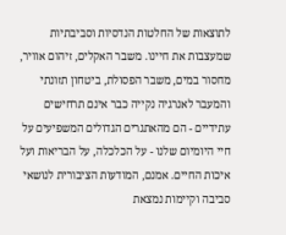לתוצאות של החלטות הנדסיות וסביבתיות שמעצבות את חיינו. משבר האקלים, זיהום אוויר, מחסור במים, משבר הפסולת, ביטחון תזונתי והמעבר לאנרגיה נקייה כבר אינם תרחישים עתידיים - הם מהאתגרים הגדולים המשפיעים על חיי היומיום שלנו - על הכלכלה, על הבריאות ועל איכות החיים. אמנם, המודעות הציבורית לנושאי סביבה וקיימות נמצאת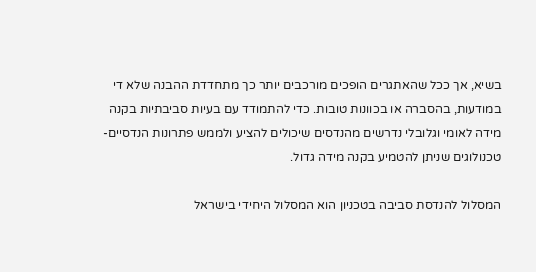בשיא, אך ככל שהאתגרים הופכים מורכבים יותר כך מתחדדת ההבנה שלא די במודעות, בהסברה או בכוונות טובות. כדי להתמודד עם בעיות סביבתיות בקנה מידה לאומי וגלובלי נדרשים מהנדסים שיכולים להציע ולממש פתרונות הנדסיים-טכנולוגים שניתן להטמיע בקנה מידה גדול.

המסלול להנדסת סביבה בטכניון הוא המסלול היחידי בישראל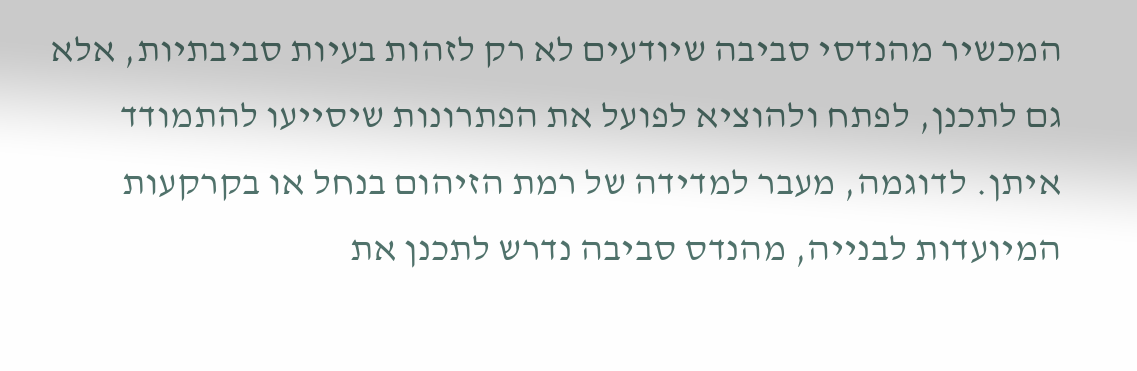המכשיר מהנדסי סביבה שיודעים לא רק לזהות בעיות סביבתיות, אלא גם לתכנן, לפתח ולהוציא לפועל את הפתרונות שיסייעו להתמודד איתן. לדוגמה, מעבר למדידה של רמת הזיהום בנחל או בקרקעות המיועדות לבנייה, מהנדס סביבה נדרש לתכנן את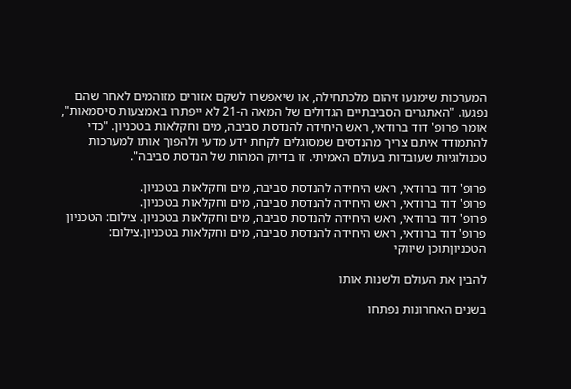המערכות שימנעו זיהום מלכתחילה, או שיאפשרו לשקם אזורים מזוהמים לאחר שהם נפגעו. "האתגרים הסביבתיים הגדולים של המאה ה-21 לא ייפתרו באמצעות סיסמאות", אומר פרופ' דוד ברודאי, ראש היחידה להנדסת סביבה, מים וחקלאות בטכניון. "כדי להתמודד איתם צריך מהנדסים שמסוגלים לקחת ידע מדעי ולהפוך אותו למערכות טכנולוגיות שעובדות בעולם האמיתי. זו בדיוק המהות של הנדסת סביבה".

פרופ' דוד ברודאי, ראש היחידה להנדסת סביבה, מים וחקלאות בטכניון.
פרופ' דוד ברודאי, ראש היחידה להנדסת סביבה, מים וחקלאות בטכניון.
פרופ' דוד ברודאי, ראש היחידה להנדסת סביבה, מים וחקלאות בטכניון. צילום: הטכניון
פרופ' דוד ברודאי, ראש היחידה להנדסת סביבה, מים וחקלאות בטכניון.צילום: הטכניוןתוכן שיווקי

להבין את העולם ולשנות אותו

בשנים האחרונות נפתחו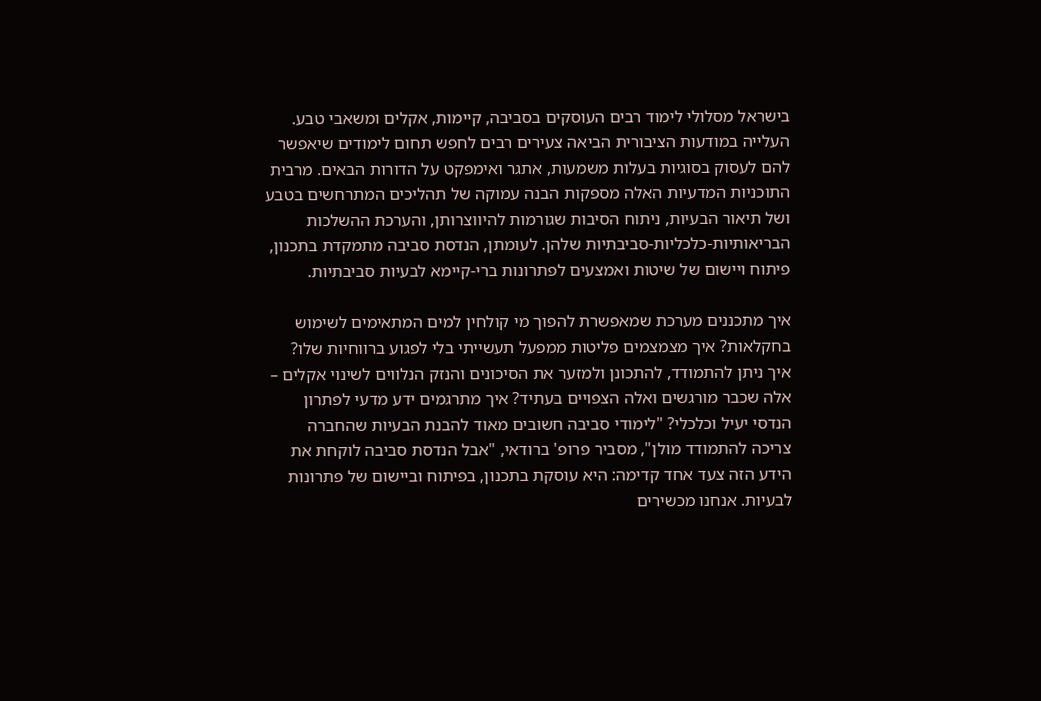בישראל מסלולי לימוד רבים העוסקים בסביבה, קיימות, אקלים ומשאבי טבע. העלייה במודעות הציבורית הביאה צעירים רבים לחפש תחום לימודים שיאפשר להם לעסוק בסוגיות בעלות משמעות, אתגר ואימפקט על הדורות הבאים. מרבית התוכניות המדעיות האלה מספקות הבנה עמוקה של תהליכים המתרחשים בטבע ושל תיאור הבעיות, ניתוח הסיבות שגורמות להיווצרותן, והערכת ההשלכות הבריאותיות-כלכליות-סביבתיות שלהן. לעומתן, הנדסת סביבה מתמקדת בתכנון, פיתוח ויישום של שיטות ואמצעים לפתרונות ברי-קיימא לבעיות סביבתיות.

איך מתכננים מערכת שמאפשרת להפוך מי קולחין למים המתאימים לשימוש בחקלאות? איך מצמצמים פליטות ממפעל תעשייתי בלי לפגוע ברווחיות שלו? איך ניתן להתמודד, להתכונן ולמזער את הסיכונים והנזק הנלווים לשינוי אקלים – אלה שכבר מורגשים ואלה הצפויים בעתיד? איך מתרגמים ידע מדעי לפתרון הנדסי יעיל וכלכלי? "לימודי סביבה חשובים מאוד להבנת הבעיות שהחברה צריכה להתמודד מולן", מסביר פרופ' ברודאי, "אבל הנדסת סביבה לוקחת את הידע הזה צעד אחד קדימה: היא עוסקת בתכנון, בפיתוח וביישום של פתרונות לבעיות. אנחנו מכשירים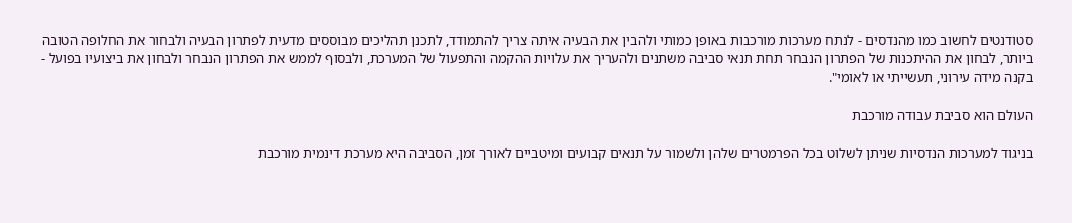סטודנטים לחשוב כמו מהנדסים - לנתח מערכות מורכבות באופן כמותי ולהבין את הבעיה איתה צריך להתמודד, לתכנן תהליכים מבוססים מדעית לפתרון הבעיה ולבחור את החלופה הטובה ביותר, לבחון את ההיתכנות של הפתרון הנבחר תחת תנאי סביבה משתנים ולהעריך את עלויות ההקמה והתפעול של המערכת, ולבסוף לממש את הפתרון הנבחר ולבחון את ביצועיו בפועל - בקנה מידה עירוני, תעשייתי או לאומי".

העולם הוא סביבת עבודה מורכבת

בניגוד למערכות הנדסיות שניתן לשלוט בכל הפרמטרים שלהן ולשמור על תנאים קבועים ומיטביים לאורך זמן, הסביבה היא מערכת דינמית מורכבת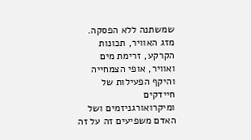שמשתנה ללא הפסקה. מזג האוויר, תכונות הקרקע, זרימת מים ואוויר, אופי הצמחייה והיקף הפעילות של חיידקים ומיקרואורגניזמים ושל האדם משפיעים זה על זה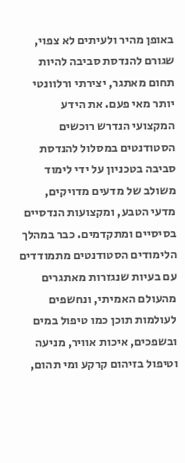באופן מהיר ולעיתים לא צפוי, שגורם להנדסת סביבה להיות תחום מאתגר, יצירתי ורלוונטי יותר מאי פעם. את הידע המקצועי הנדרש רוכשים הסטודנטים במסלול להנדסת סביבה בטכניון על ידי לימוד משולב של מדעים מדויקים, מדעי הטבע, ומקצועות הנדסיים בסיסיים ומתקדמים. כבר במהלך הלימודים הסטודנטים מתמודדים עם בעיות שנגזרות מאתגרים מהעולם האמיתי, ונחשפים לעולמות תוכן כמו טיפול במים ובשפכים, איכות אוויר, מניעה וטיפול בזיהום קרקע ומי תהום,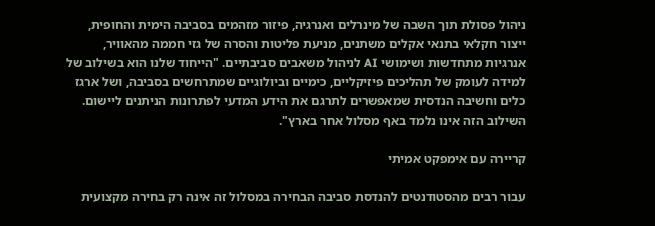ניהול פסולת תוך השבה של מינרלים ואנרגיה, פיזור מזהמים בסביבה הימית והחופית, ייצור חקלאי בתנאי אקלים משתנים, מניעת פליטות והסרה של גזי חממה מהאוויר, אנרגיות מתחדשות ושימושי AI לניהול משאבים סביבתיים. "הייחוד שלנו הוא בשילוב של למידה לעומק של תהליכים פיזיקליים, כימיים וביולוגיים שמתרחשים בסביבה, ושל ארגז כלים וחשיבה הנדסית שמאפשרים לתרגם את הידע המדעי לפתרונות הניתנים ליישום. השילוב הזה אינו נלמד באף מסלול אחר בארץ".

קריירה עם אימפקט אמיתי

עבור רבים מהסטודנטים להנדסת סביבה הבחירה במסלול זה אינה רק בחירה מקצועית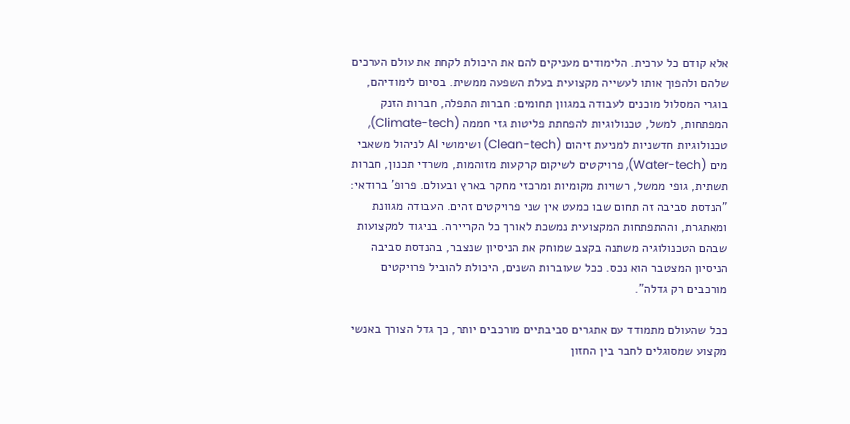אלא קודם כל ערכית. הלימודים מעניקים להם את היכולת לקחת את עולם הערכים שלהם ולהפוך אותו לעשייה מקצועית בעלת השפעה ממשית. בסיום לימודיהם, בוגרי המסלול מוכנים לעבודה במגוון תחומים: חברות התפלה, חברות הזנק המפתחות, למשל, טכנולוגיות להפחתת פליטות גזי חממה (Climate-tech), טכנולוגיות חדשניות למניעת זיהום (Clean-tech) ושימושי AI לניהול משאבי מים (Water-tech), פרויקטים לשיקום קרקעות מזוהמות, משרדי תכנון, חברות תשתית, גופי ממשל, רשויות מקומיות ומרכזי מחקר בארץ ובעולם. פרופ' ברודאי: "הנדסת סביבה זה תחום שבו כמעט אין שני פרויקטים זהים. העבודה מגוונת ומאתגרת, וההתפתחות המקצועית נמשכת לאורך כל הקריירה. בניגוד למקצועות שבהם הטכנולוגיה משתנה בקצב שמוחק את הניסיון שנצבר, בהנדסת סביבה הניסיון המצטבר הוא נכס. ככל שעוברות השנים, היכולת להוביל פרויקטים מורכבים רק גדלה".

ככל שהעולם מתמודד עם אתגרים סביבתיים מורכבים יותר, כך גדל הצורך באנשי מקצוע שמסוגלים לחבר בין החזון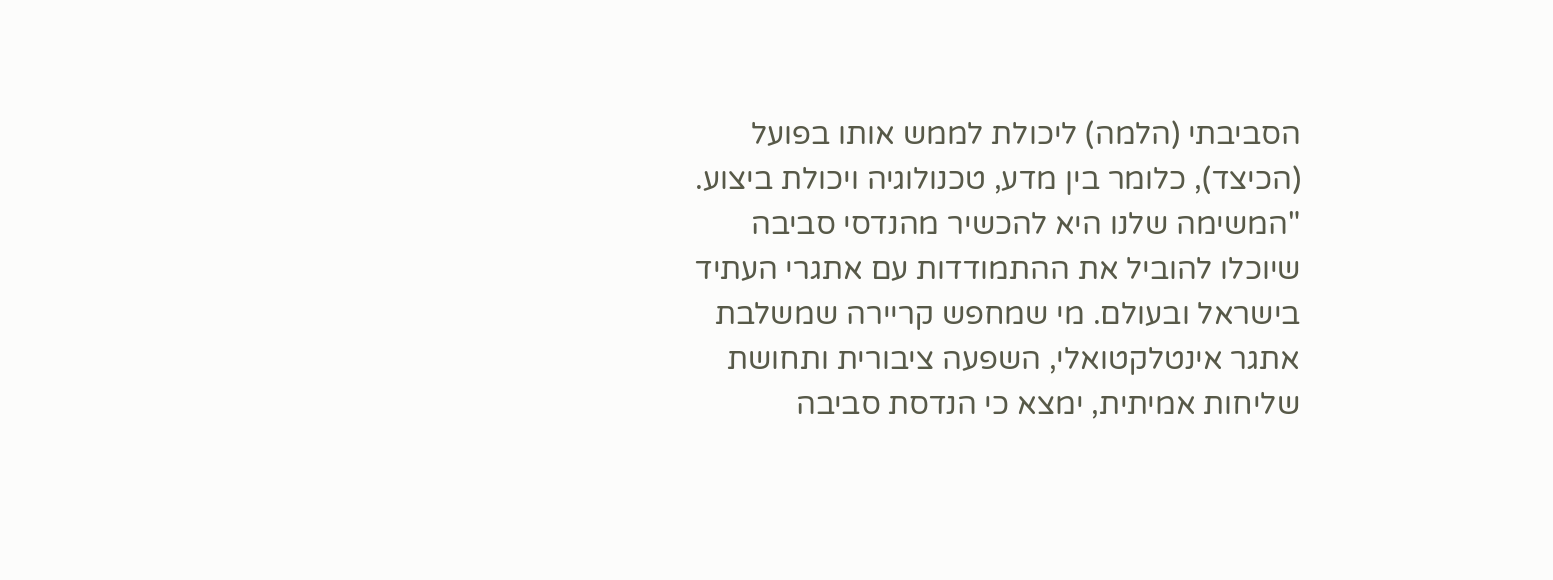הסביבתי (הלמה) ליכולת לממש אותו בפועל (הכיצד), כלומר בין מדע, טכנולוגיה ויכולת ביצוע. "המשימה שלנו היא להכשיר מהנדסי סביבה שיוכלו להוביל את ההתמודדות עם אתגרי העתיד בישראל ובעולם. מי שמחפש קריירה שמשלבת אתגר אינטלקטואלי, השפעה ציבורית ותחושת שליחות אמיתית, ימצא כי הנדסת סביבה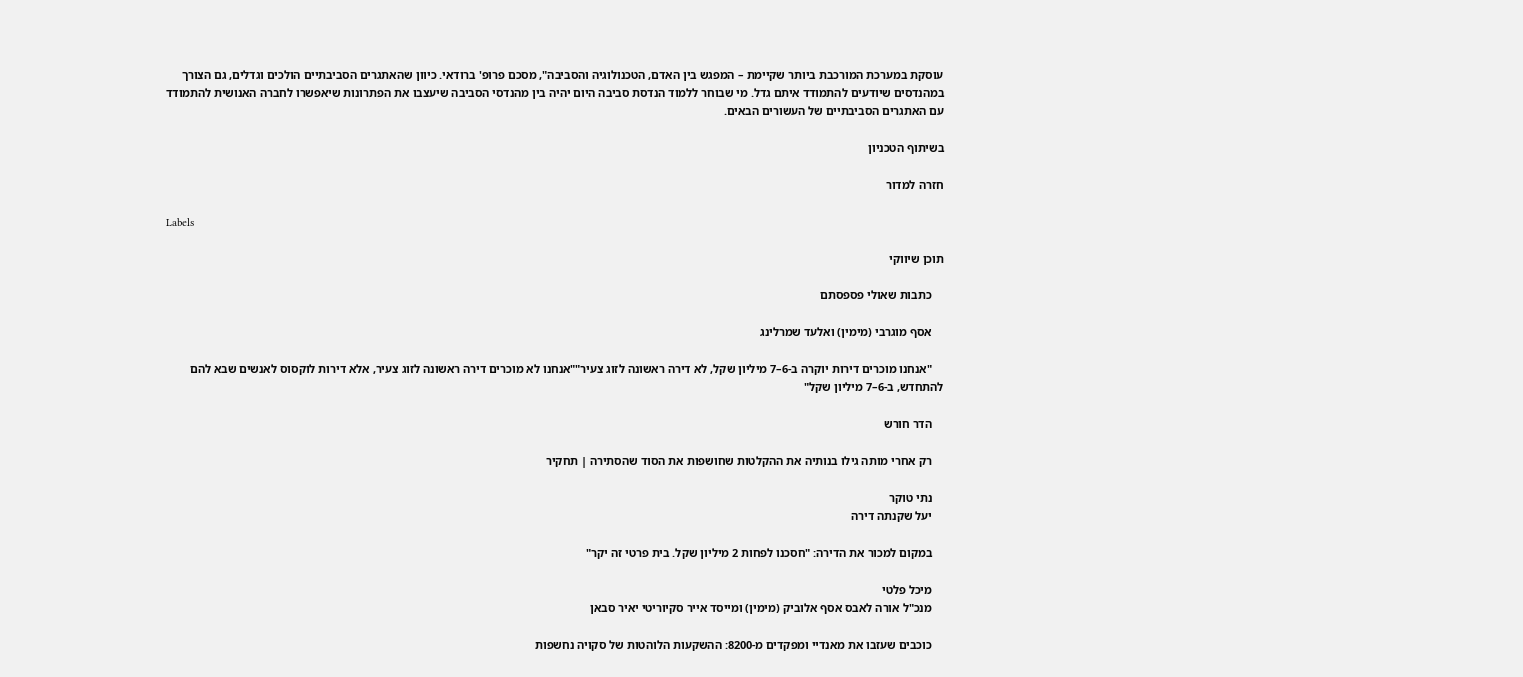עוסקת במערכת המורכבת ביותר שקיימת – המפגש בין האדם, הטכנולוגיה והסביבה", מסכם פרופ' ברודאי. כיוון שהאתגרים הסביבתיים הולכים וגדלים, גם הצורך במהנדסים שיודעים להתמודד איתם גדל. מי שבוחר ללמוד הנדסת סביבה היום יהיה בין מהנדסי הסביבה שיעצבו את הפתרונות שיאפשרו לחברה האנושית להתמודד עם האתגרים הסביבתיים של העשורים הבאים.

בשיתוף הטכניון

חזרה למדור

Labels

תוכן שיווקי

    כתבות שאולי פספסתם

    אסף מוגרבי (מימין) ואלעד שמרלינג

    "אנחנו מוכרים דירות יוקרה ב-6–7 מיליון שקל, לא דירה ראשונה לזוג צעיר""אנחנו לא מוכרים דירה ראשונה לזוג צעיר, אלא דירות לוקסוס לאנשים שבא להם להתחדש, ב-6–7 מיליון שקל"

    הדר חורש

    רק אחרי מותה גילו בנותיה את ההקלטות שחושפות את הסוד שהסתירה | תחקיר

    נתי טוקר
    יעל שקנתה דירה

    במקום למכור את הדירה: "חסכנו לפחות 2 מיליון שקל. בית פרטי זה יקר"

    מיכל פלטי
    מנכ"ל אורה לאבס אסף אלוביק (מימין) ומייסד אייר סקיוריטי יאיר סבאן

    כוכבים שעזבו את מאנדיי ומפקדים מ-8200: ההשקעות הלוהטות של סקויה נחשפות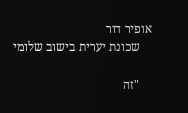אופיר דור
    שכונת יערית בישוב שלומי

    "זה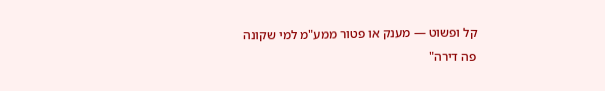קל ופשוט — מענק או פטור ממע"מ למי שקונה פה דירה"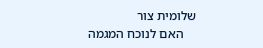שלומית צור
    האם לנוכח המגמה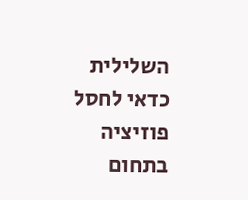השלילית כדאי לחסל פוזיציה בתחום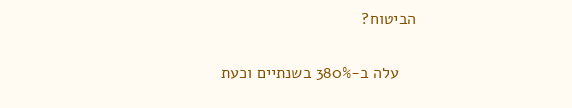הביטוח?

    עלה ב-380% בשנתיים וכעת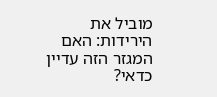מוביל את הירידות: האם המגזר הזה עדיין כדאי?